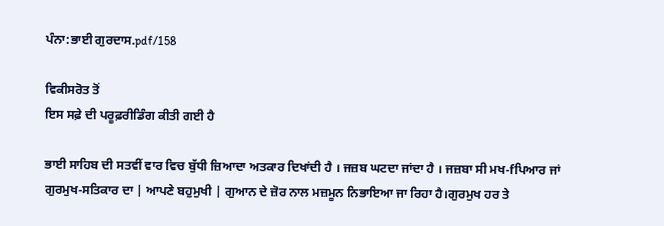ਪੰਨਾ:ਭਾਈ ਗੁਰਦਾਸ.pdf/158

ਵਿਕੀਸਰੋਤ ਤੋਂ
ਇਸ ਸਫ਼ੇ ਦੀ ਪਰੂਫ਼ਰੀਡਿੰਗ ਕੀਤੀ ਗਈ ਹੈ

ਭਾਈ ਸਾਹਿਬ ਦੀ ਸਤਵੀਂ ਵਾਰ ਵਿਚ ਬੁੱਧੀ ਜ਼ਿਆਦਾ ਅਤਕਾਰ ਦਿਖਾਂਦੀ ਹੈ । ਜਜ਼ਬ ਘਟਦਾ ਜਾਂਦਾ ਹੈ । ਜਜ਼ਬਾ ਸੀ ਮਖ-fਪਿਆਰ ਜਾਂ ਗੁਰਮੁਖ-ਸਤਿਕਾਰ ਦਾ | ਆਪਣੇ ਬਹੁਮੁਖੀ | ਗੁਆਨ ਦੇ ਜ਼ੋਰ ਨਾਲ ਮਜ਼ਮੂਨ ਨਿਭਾਇਆ ਜਾ ਰਿਹਾ ਹੈ।ਗੁਰਮੁਖ ਹਰ ਤੇ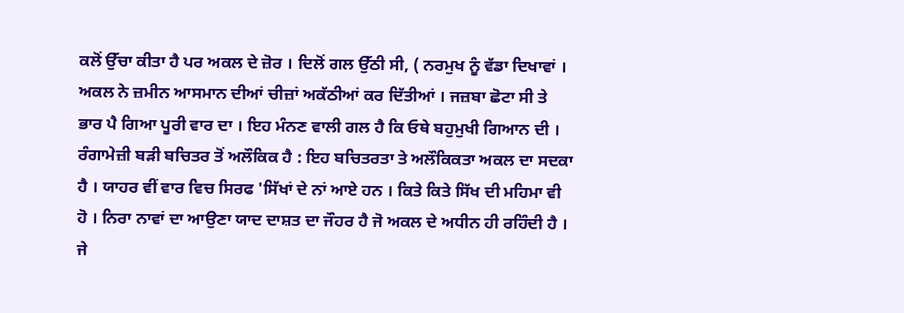ਕਲੋਂ ਉੱਚਾ ਕੀਤਾ ਹੈ ਪਰ ਅਕਲ ਦੇ ਜ਼ੋਰ । ਦਿਲੋਂ ਗਲ ਉੱਠੀ ਸੀ, ( ਨਰਮੁਖ ਨੂੰ ਵੱਡਾ ਦਿਖਾਵਾਂ । ਅਕਲ ਨੇ ਜ਼ਮੀਨ ਆਸਮਾਨ ਦੀਆਂ ਚੀਜ਼ਾਂ ਅਕੱਠੀਆਂ ਕਰ ਦਿੱਤੀਆਂ । ਜਜ਼ਬਾ ਛੋਟਾ ਸੀ ਤੇ ਭਾਰ ਪੈ ਗਿਆ ਪੂਰੀ ਵਾਰ ਦਾ । ਇਹ ਮੰਨਣ ਵਾਲੀ ਗਲ ਹੈ ਕਿ ਓਥੇ ਬਹੁਮੁਖੀ ਗਿਆਨ ਦੀ । ਰੰਗਾਮੇਜ਼ੀ ਬੜੀ ਬਚਿਤਰ ਤੋਂ ਅਲੌਕਿਕ ਹੈ : ਇਹ ਬਚਿਤਰਤਾ ਤੇ ਅਲੌਕਿਕਤਾ ਅਕਲ ਦਾ ਸਦਕਾ ਹੈ । ਯਾਹਰ ਵੀਂ ਵਾਰ ਵਿਚ ਸਿਰਫ 'ਸਿੱਖਾਂ ਦੇ ਨਾਂ ਆਏ ਹਨ । ਕਿਤੇ ਕਿਤੇ ਸਿੱਖ ਦੀ ਮਹਿਮਾ ਵੀ ਹੋ । ਨਿਰਾ ਨਾਵਾਂ ਦਾ ਆਉਣਾ ਯਾਦ ਦਾਸ਼ਤ ਦਾ ਜੌਹਰ ਹੈ ਜੋ ਅਕਲ ਦੇ ਅਧੀਨ ਹੀ ਰਹਿੰਦੀ ਹੈ । ਜੇ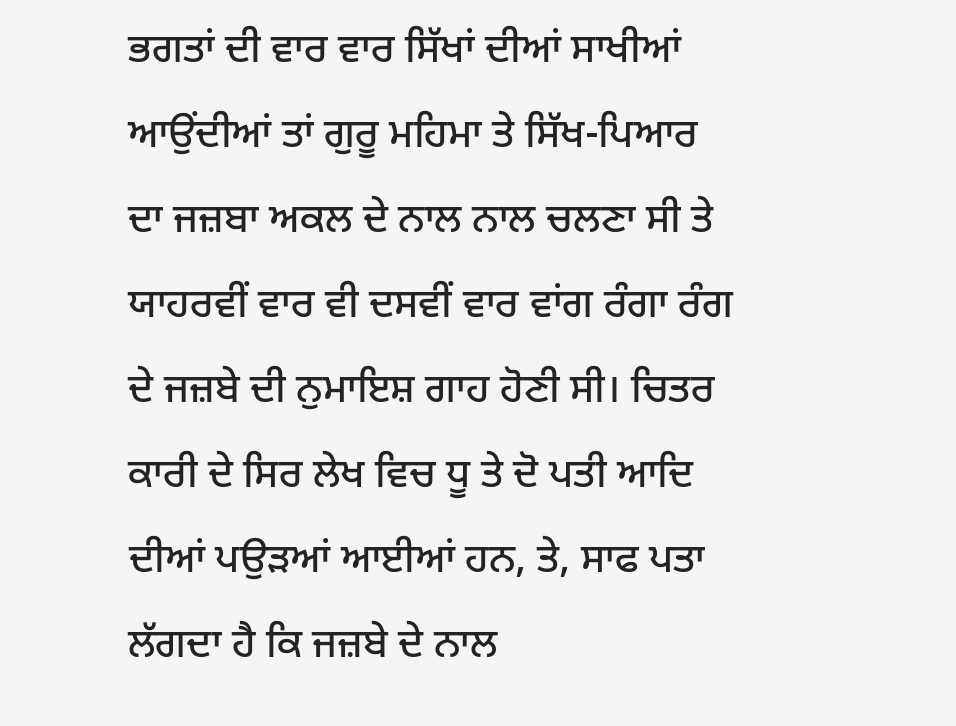ਭਗਤਾਂ ਦੀ ਵਾਰ ਵਾਰ ਸਿੱਖਾਂ ਦੀਆਂ ਸਾਖੀਆਂ ਆਉਂਦੀਆਂ ਤਾਂ ਗੁਰੂ ਮਹਿਮਾ ਤੇ ਸਿੱਖ-ਪਿਆਰ ਦਾ ਜਜ਼ਬਾ ਅਕਲ ਦੇ ਨਾਲ ਨਾਲ ਚਲਣਾ ਸੀ ਤੇ ਯਾਹਰਵੀਂ ਵਾਰ ਵੀ ਦਸਵੀਂ ਵਾਰ ਵਾਂਗ ਰੰਗਾ ਰੰਗ ਦੇ ਜਜ਼ਬੇ ਦੀ ਨੁਮਾਇਸ਼ ਗਾਹ ਹੋਣੀ ਸੀ। ਚਿਤਰ ਕਾਰੀ ਦੇ ਸਿਰ ਲੇਖ ਵਿਚ ਧੂ ਤੇ ਦੋ ਪਤੀ ਆਦਿ ਦੀਆਂ ਪਉੜਆਂ ਆਈਆਂ ਹਨ, ਤੇ, ਸਾਫ ਪਤਾ ਲੱਗਦਾ ਹੈ ਕਿ ਜਜ਼ਬੇ ਦੇ ਨਾਲ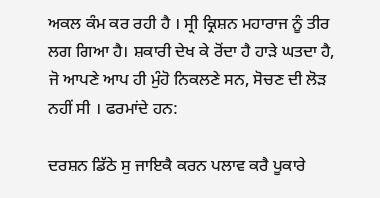ਅਕਲ ਕੰਮ ਕਰ ਰਹੀ ਹੈ । ਸ੍ਰੀ ਕ੍ਰਿਸ਼ਨ ਮਹਾਰਾਜ ਨੂੰ ਤੀਰ ਲਗ ਗਿਆ ਹੈ। ਸ਼ਕਾਰੀ ਦੇਖ ਕੇ ਰੋਂਦਾ ਹੈ ਹਾੜੇ ਘਤਦਾ ਹੈ, ਜੋ ਆਪਣੇ ਆਪ ਹੀ ਮੁੰਹੋ ਨਿਕਲਣੇ ਸਨ, ਸੋਚਣ ਦੀ ਲੋੜ ਨਹੀਂ ਸੀ । ਫਰਮਾਂਦੇ ਹਨ:

ਦਰਸ਼ਨ ਡਿੱਠੇ ਸੁ ਜਾਇਕੈ ਕਰਨ ਪਲਾਵ ਕਰੈ ਪੂਕਾਰੇ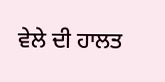ਵੇਲੇ ਦੀ ਹਾਲਤ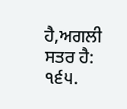ਹੈ,ਅਗਲੀ ਸਤਰ ਹੈ: ੧੬੫.